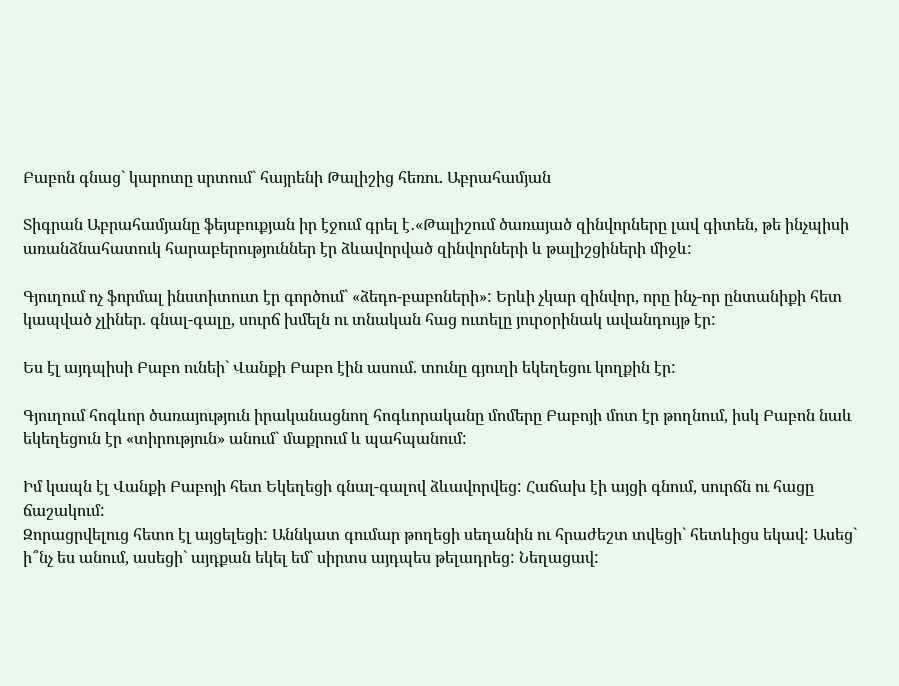Բաբոն գնաց` կարոտը սրտում` հայրենի Թալիշից հեռու. Աբրահամյան

Տիգրան Աբրահամյանը ֆեյսբուքյան իր էջում գրել է․«Թալիշում ծառայած զինվորները լավ գիտեն, թե ինչպիսի առանձնահատուկ հարաբերություններ էր ձևավորված զինվորների և թալիշցիների միջև:

Գյուղում ոչ ֆորմալ ինստիտուտ էր գործում` «ձեդո-բաբոների»: Երևի չկար զինվոր, որը ինչ-որ ընտանիքի հետ կապված չլիներ. գնալ-գալը, սուրճ խմելն ու տնական հաց ուտելը յուրօրինակ ավանդույթ էր:

Ես էլ այդպիսի Բաբո ունեի` Վանքի Բաբո էին ասում. տունը գյուղի եկեղեցու կողքին էր:

Գյուղում հոգևոր ծառայություն իրականացնող հոգևորականը մոմերը Բաբոյի մոտ էր թողնում, իսկ Բաբոն նաև եկեղեցուն էր «տիրություն» անում` մաքրում և պահպանում:

Իմ կապն էլ Վանքի Բաբոյի հետ Եկեղեցի գնալ-գալով ձևավորվեց: Հաճախ էի այցի գնում, սուրճն ու հացը ճաշակում:
Զորացրվելուց հետո էլ այցելեցի: Աննկատ գումար թողեցի սեղանին ու հրաժեշտ տվեցի` հետևիցս եկավ: Ասեց` ի՞նչ ես անում, ասեցի` այդքան եկել եմ` սիրտս այդպես թելադրեց: Նեղացավ: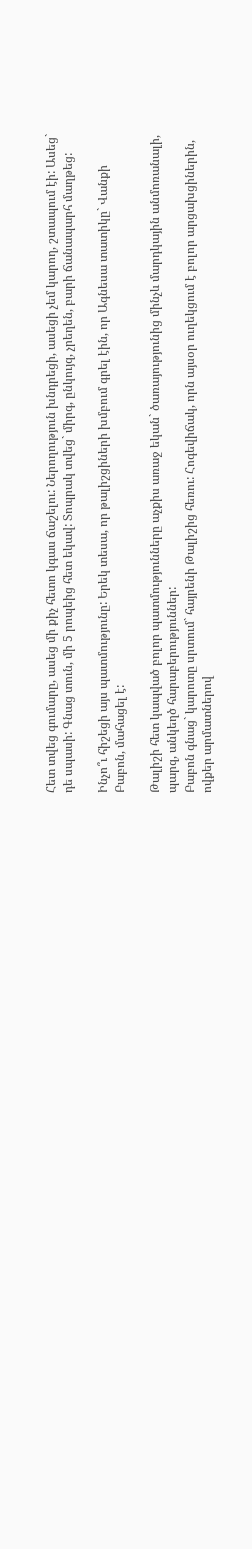Հետ տվեց գումարը, ասեց մի քիչ հետո կգաս ճաշելու: Ներողություն խնդրեցի, ասեցի չեմ կարող, շտապում էի: Ասեց` դե սպասի: Գնաց տուն, մի 5 րոպեից հետ եկավ: Տոպրակ տվեց` միրգ, ընկույզ, չրեղեն, բարի ճանապարհ մաղթեց:

Ինչո՞ւ հիշեցի այս պատմությունը: Երեկ տեսա, որ թալիշցիների խմբում գրել էին, որ Ագնեսա տատիկը` Վանքի Բաբոն, մահացել է:

Թալիշի հետ կապված բոլոր պատմությունները աչքիս առաջ եկան` ծառայությունից մինչև մարդկային անմոռանալի, պարզ, անկեղծ հարաբերություններ:
Բաբոն գնաց` կարոտը սրտում` հայրենի Թալիշից հեռու: Հոգեվիճակ, որն այսօր ուղեկցում է բոլոր արցախցիներին, ովքեր արմատներով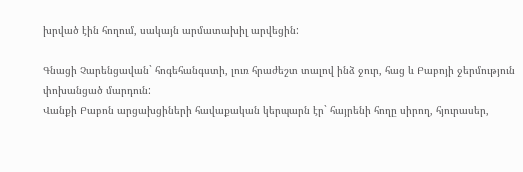խրված էին հողում, սակայն արմատախիլ արվեցին:

Գնացի Չարենցավան` հոգեհանգստի, լուռ հրաժեշտ տալով ինձ ջուր, հաց և Բաբոյի ջերմություն փոխանցած մարդուն:
Վանքի Բաբոն արցախցիների հավաքական կերպարն էր` հայրենի հողը սիրող, հյուրասեր,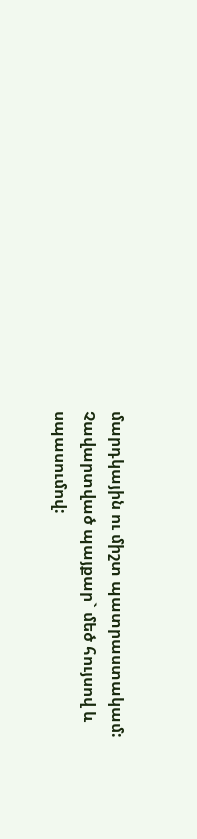մարդկային ու միշտ պատրաստակամ:
Չավարտված պայքար` մեծ հույսով և սպասումով: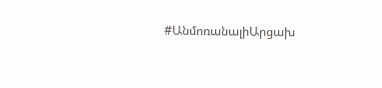#ԱնմոռանալիԱրցախ